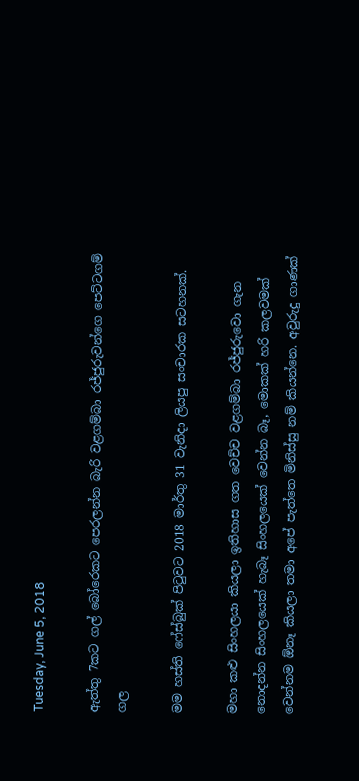Tuesday, June 5, 2018

ඇත්තු 7කට ගල් බෝරෙකට පෙරලන්න බැරි වළගම්බා රජ්ජුරුවන්ගෙ පෙට්ටගම් ගල

මම හස්ති ෆේස්බුක් පිටුවට 2018 මාර්තු 31 වැනිදා ලියපු සංචාරක සටහනක්.

මහා කළු සිංහලයා කියලා ඉතිහාස ගත වෙච්ච වළගම්බා රජ්ජුරුවො ගැන නොදන්න සිංහලයෙක් හැබෑ සිංහලයෙක් වෙන්න බෑ, මොකක් හරි කලවමක් වෙන්නම ඕනෑ කියලා තමා අපේ පැත්තෙ මිනිස්සු නම් කියන්නෙ. අවුරුදු ගාණක්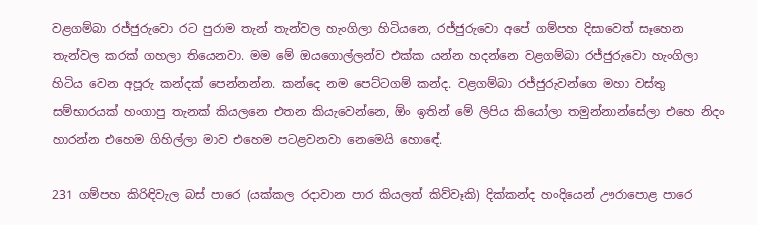වළගම්බා රජ්ජුරුවො රට පුරාම තැන් තැන්වල හැංගිලා හිටියනෙ, රජ්ජුරුවො අපේ ගම්පහ දිසාවෙත් සෑහෙන තැන්වල කරක් ගහලා තියෙනවා. මම මේ ඔයගොල්ලන්ව එක්ක යන්න හදන්නෙ වළගම්බා රජ්ජුරුවො හැංගිලා හිටිය වෙන අපූරු කන්දක් පෙන්නන්න. කන්දෙ නම පෙට්ටගම් කන්ද. වළගම්බා රජ්ජුරුවන්ගෙ මහා වස්තු සම්භාරයක් හංගාපු තැනක් කියලනෙ එතන කියැවෙන්නෙ, ඕං ඉතින් මේ ලිපිය කියෝලා තමුන්නාන්සේලා එහෙ නිදං හාරන්න එහෙම ගිහිල්ලා මාව එහෙම පටළවනවා නෙමෙයි හොඳේ.

231 ගම්පහ කිරිඳිවැල බස් පාරෙ (යක්කල රදාවාන පාර කියලත් කිව්වෑකි) දික්කන්ද හංදියෙන් ඌරාපොළ පාරෙ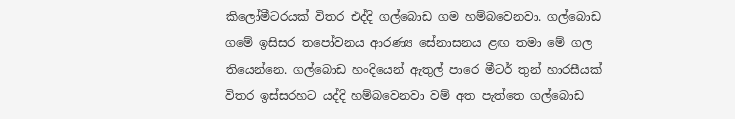කිලෝමීටරයක් විතර එද්දි ගල්බොඩ ගම හම්බවෙනවා. ගල්බොඩ ගමේ ඉසිසර තපෝවනය ආරණ්‍ය සේනාසනය ළඟ තමා මේ ගල තියෙන්නෙ. ගල්බොඩ හංදියෙන් ඇතුල් පාරෙ මීටර් තුන් හාරසීයක් විතර ඉස්සරහට යද්දි හම්බවෙනවා වම් අත පැත්තෙ ගල්බොඩ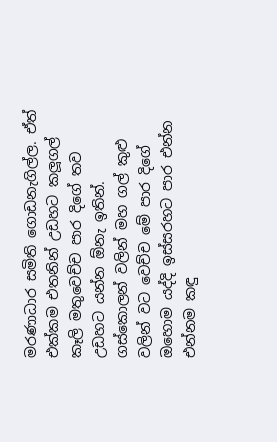මරණාධාර සමිති ගොඩනැගිල්ල. ඒත් එක්කම එතනින් උඩහට කලූගල් කෑලි මතුවෙච්ච පාර දිගේ තව උඩහට යන්න ඕනැ ඉතින්. ගස්කොලන් වලින් මහ ගල් කුළු වලින් වට වෙච්ච මේ පාර දිගේ ඔහොම යද්දි ඉස්සරහට පාර එන්න එන්නම කඳු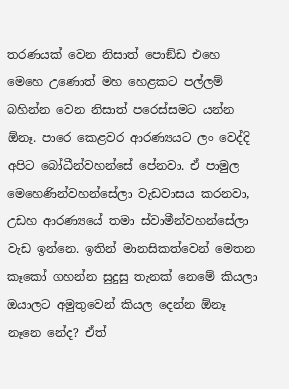තරණයක් වෙන නිසාත් පොඞ්ඩ එහෙ මෙහෙ උණොත් මහ හෙළකට පල්ලම් බහින්න වෙන නිසාත් පරෙස්සමට යන්න ඕනෑ. පාරෙ කෙළවර ආරණ්‍යයට ලං වෙද්දි අපිට බෝධීන්වහන්සේ පේනවා. ඒ පාමුල මෙහෙණින්වහන්සේලා වැඩවාසය කරනවා, උඩහ ආරණ්‍යයේ තමා ස්වාමීන්වහන්සේලා වැඩ ඉන්නෙ. ඉතින් මානසිකත්වෙන් මෙතන කෑකෝ ගහන්න සුදුසු තැනක් නෙමේ කියලා ඔයාලට අමුතුවෙන් කියල දෙන්න ඕනෑ නෑනෙ නේද? ඒත්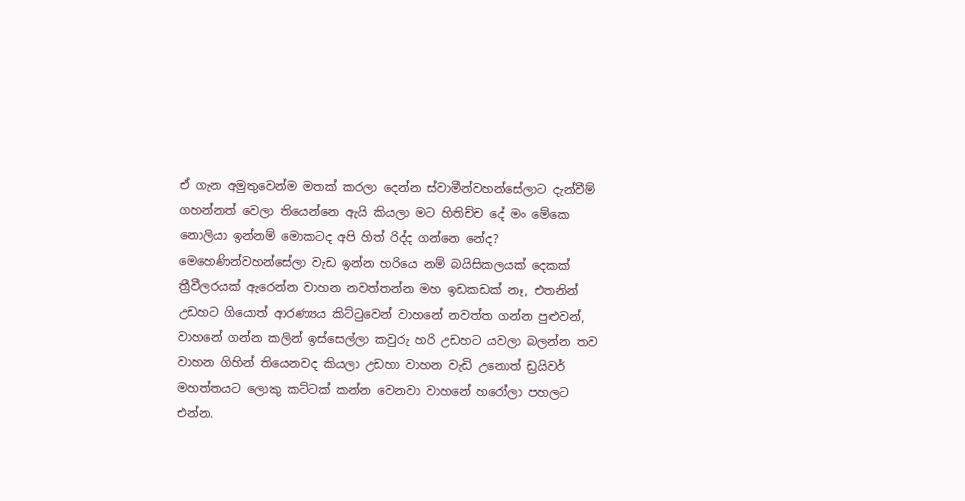ඒ ගැන අමුතුවෙන්ම මතක් කරලා දෙන්න ස්වාමීන්වහන්සේලාට දැන්වීම් ගහන්නත් වෙලා තියෙන්නෙ ඇයි කියලා මට හිතිච්ච දේ මං මේකෙ නොලියා ඉන්නම් මොකටද අපි හිත් රිද්ද ගන්නෙ නේද? මෙහෙණින්වහන්සේලා වැඩ ඉන්න හරියෙ නම් බයිසිකලයක් දෙකක් ත්‍රීවීලරයක් ඇරෙන්න වාහන නවත්තන්න මහ ඉඩකඩක් නෑ, එතනින් උඩහට ගියොත් ආරණ්‍යය කිට්ටුවෙන් වාහනේ නවත්ත ගන්න පුළුවන්, වාහනේ ගන්න කලින් ඉස්සෙල්ලා කවුරු හරි උඩහට යවලා බලන්න තව වාහන ගිහින් තියෙනවද කියලා උඩහා වාහන වැඩි උනොත් ඩ්‍රයිවර් මහත්තයට ලොකු කට්ටක් කන්න වෙනවා වාහනේ හරෝලා පහලට එන්න.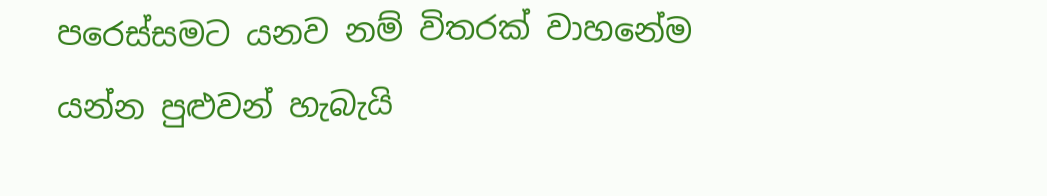පරෙස්සමට යනව නම් විතරක් වාහනේම යන්න පුළුවන් හැබැයි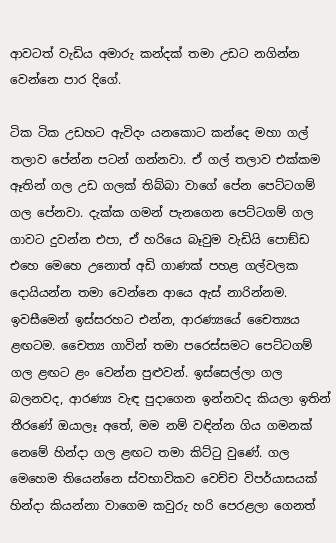ආවටත් වැඩිය අමාරු කන්දක් තමා උඩට නගින්න වෙන්නෙ පාර දිගේ.

ටික ටික උඩහට ඇවිදං යනකොට කන්දෙ මහා ගල් තලාව පේන්න පටන් ගන්නවා. ඒ ගල් තලාව එක්කම ඈතින් ගල උඩ ගලක් තිබ්බා වාගේ පේන පෙට්ටගම් ගල පේනවා. දැක්ක ගමන් පැනගෙන පෙට්ටගම් ගල ගාවට දුවන්න එපා, ඒ හරියෙ බෑවුම වැඩියි පොඞ්ඩ එහෙ මෙහෙ උනොත් අඩි ගාණක් පහළ ගල්වලක දොයියන්න තමා වෙන්නෙ ආයෙ ඇස් නාරින්නම. ඉවසීමෙන් ඉස්සරහට එන්න, ආරණ්‍යයේ චෛත්‍යය ළඟටම. චෛත්‍ය ගාවින් තමා පරෙස්සමට පෙට්ටගම් ගල ළඟට ළං වෙන්න පුළුවන්. ඉස්සෙල්ලා ගල බලනවද, ආරණ්‍ය වැඳ පුදාගෙන ඉන්නවද කියලා ඉතින් තීරණේ ඔයාලෑ අතේ, මම නම් වඳින්න ගිය ගමනක් නෙමේ හින්දා ගල ළඟට තමා කිට්ටු වුණේ. ගල මෙහෙම තියෙන්නෙ ස්වභාවිකව වෙච්ච විපර්යාසයක් හින්දා කියන්නා වාගෙම කවුරු හරි පෙරළලා ගෙනත්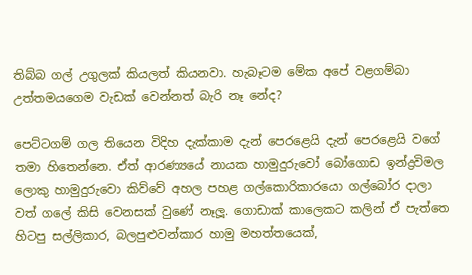තිබ්බ ගල් උගුලක් කියලත් කියනවා. හැබෑටම මේක අපේ වළගම්බා උත්තමයගෙම වැඩක් වෙන්නත් බැරි නෑ නේද?

පෙට්ටගම් ගල තියෙන විදිහ දැක්කාම දැන් පෙරළෙයි දැන් පෙරළෙයි වගේ තමා හිතෙන්නෙ. ඒත් ආරණ්‍යයේ නායක හාමුදුරුවෝ බෝගොඩ ඉන්ද්‍රවිමල ලොකු හාමුදුරුවො කිව්වේ අහල පහළ ගල්කොරිකාරයො ගල්බෝර දාලා වත් ගලේ කිසි වෙනසක් වුණේ නෑලූ. ගොඩාක් කාලෙකට කලින් ඒ පැත්තෙ හිටපු සල්ලිකාර, බලපුළුවන්කාර හාමු මහත්තයෙක්,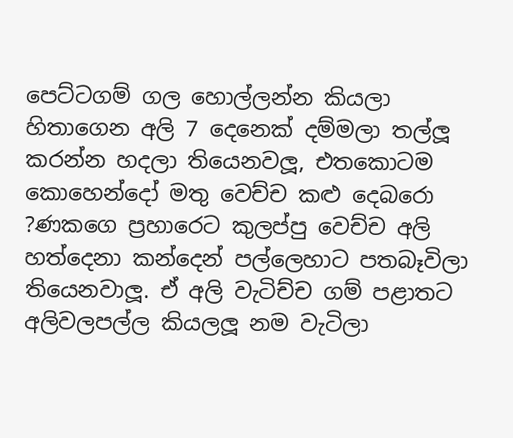පෙට්ටගම් ගල හොල්ලන්න කියලා හිතාගෙන අලි 7 දෙනෙක් දම්මලා තල්ලූ කරන්න හදලා තියෙනවලූ, එතකොටම කොහෙන්දෝ මතු වෙච්ච කළු දෙබරො ?ණකගෙ ප්‍රහාරෙට කුලප්පු වෙච්ච අලි හත්දෙනා කන්දෙන් පල්ලෙහාට පතබෑවිලා තියෙනවාලූ. ඒ අලි වැටිච්ච ගම් පළාතට අලිවලපල්ල කියලලූ නම වැටිලා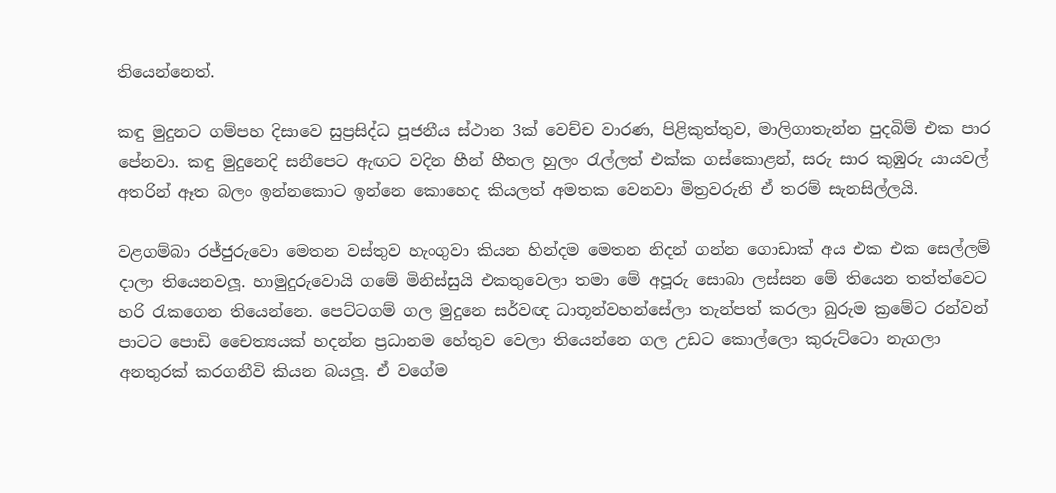තියෙන්නෙත්.

කඳු මුදුනට ගම්පහ දිසාවෙ සුප්‍රසිද්ධ පූජනීය ස්ථාන 3ක් වෙච්ච වාරණ, පිළිකුත්තුව, මාලිගාතැන්න පුදබිම් එක පාර පේනවා. කඳු මුදුනෙදි සනීපෙට ඇඟට වදින හීන් හීතල හුලං රැල්ලත් එක්ක ගස්කොළන්, සරු සාර කුඹුරු යායවල් අතරින් ඈත බලං ඉන්නකොට ඉන්නෙ කොහෙද කියලත් අමතක වෙනවා මිත්‍රවරුනි ඒ තරම් සැනසිල්ලයි.

වළගම්බා රජ්ජුරුවො මෙතන වස්තුව හැංගුවා කියන හින්දම මෙතන නිදන් ගන්න ගොඩාක් අය එක එක සෙල්ලම් දාලා තියෙනවලූ. හාමුදුරුවොයි ගමේ මිනිස්සුයි එකතුවෙලා තමා මේ අපූරු සොබා ලස්සන මේ තියෙන තත්ත්වෙට හරි රැකගෙන තියෙන්නෙ. පෙට්ටගම් ගල මුදුනෙ සර්වඥ ධාතූන්වහන්සේලා තැන්පත් කරලා බුරුම ක්‍රමේට රන්වන් පාටට පොඩි චෛත්‍යයක් හදන්න ප්‍රධානම හේතුව වෙලා තියෙන්නෙ ගල උඩට කොල්ලො කුරුට්ටො නැගලා අනතුරක් කරගනීවි කියන බයලූ. ඒ වගේම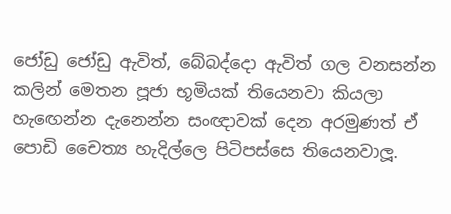ජෝඩු ජෝඩු ඇවිත්, බේබද්දො ඇවිත් ගල වනසන්න කලින් මෙතන පූජා භූමියක් තියෙනවා කියලා හැඟෙන්න දැනෙන්න සංඥාවක් දෙන අරමුණත් ඒ පොඩි චෛත්‍ය හැදිල්ලෙ පිටිපස්සෙ තියෙනවාලූ.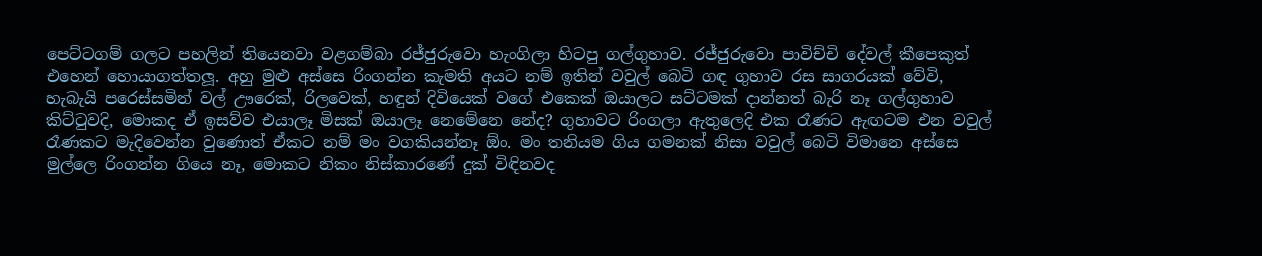පෙට්ටගම් ගලට පහලින් තියෙනවා වළගම්බා රජ්ජුරුවො හැංගිලා හිටපු ගල්ගුහාව. රජ්ජුරුවො පාවිච්චි දේවල් කීපෙකුත් එහෙන් හොයාගත්තලූ. අහු මුළු අස්සෙ රිංගන්න කැමති අයට නම් ඉතින් වවුල් බෙටි ගඳ ගුහාව රස සාගරයක් වේවි, හැබැයි පරෙස්සමින් වල් ඌරෙක්, රිලවෙක්, හඳුන් දිවියෙක් වගේ එකෙක් ඔයාලට සට්ටමක් දාන්නත් බැරි නෑ ගල්ගුහාව කිට්ටුවදි, මොකද ඒ ඉසව්ව එයාලෑ මිසක් ඔයාලෑ නෙමේනෙ නේද? ගුහාවට රිංගලා ඇතුලෙදි එක රෑණට ඇඟටම එන වවුල් රෑණකට මැදිවෙන්න වුණොත් ඒකට නම් මං වගකියන්නෑ ඕං. මං තනියම ගිය ගමනක් නිසා වවුල් බෙටි විමානෙ අස්සෙ මුල්ලෙ රිංගන්න ගියෙ නෑ, මොකට නිකං නිස්කාරණේ දුක් විඳිනවද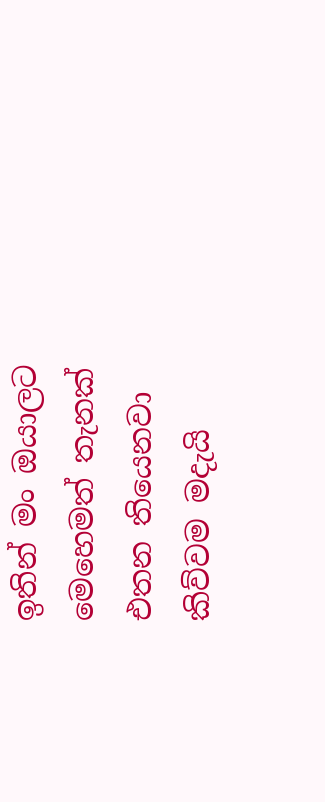ඉතින් මං ඔයාලට මෙහෙමත් තැනක් එතන තියෙනවා කිව්වම මදැයි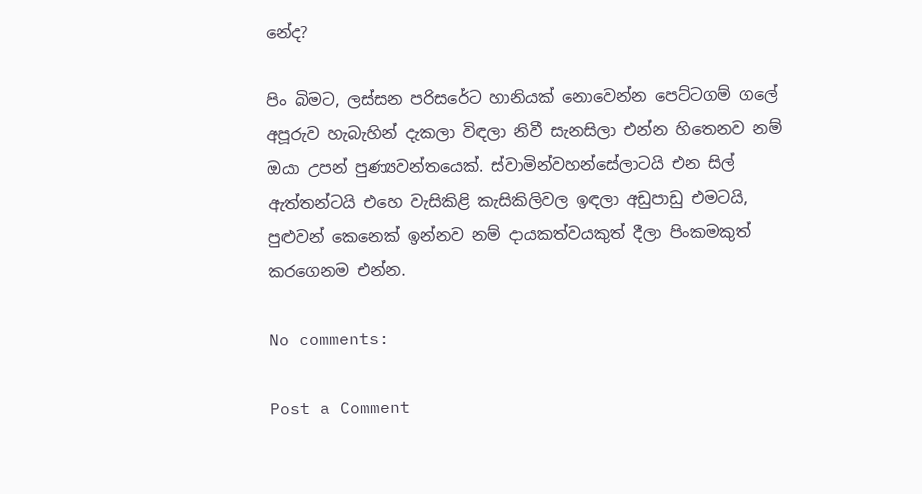නේද?

පිං බිමට, ලස්සන පරිසරේට හානියක් නොවෙන්න පෙට්ටගම් ගලේ අපූරුව හැබැහින් දැකලා විඳලා නිවී සැනසිලා එන්න හිතෙනව නම් ඔයා උපන් පුණ්‍යවන්තයෙක්. ස්වාමින්වහන්සේලාටයි එන සිල් ඇත්තන්ටයි එහෙ වැසිකිළි කැසිකිලිවල ඉඳලා අඩුපාඩු එමටයි, පුළුවන් කෙනෙක් ඉන්නව නම් දායකත්වයකුත් දීලා පිංකමකුත් කරගෙනම එන්න.

No comments:

Post a Comment